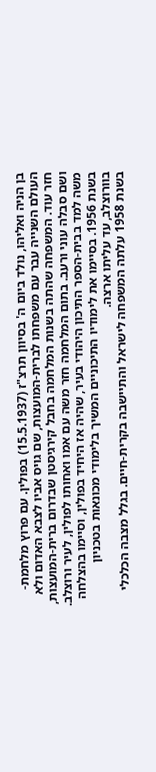בן הניה ואליהו, נולד ביום ה' בסיוון תרצ"ז (15.5.1937) בפולין. עם פרוץ מלחמת-העולם השנייה עבר עם משפחתו לברית-המועצות, שם גויס אביו לצבא האדום ולא חזר עוד. המשפחה שהתה בשנות המלחמה בחבל קירגיסטן שבדרום ברית-המועצות, ושם סבלה עוני ורעב. בתום המלחמה חזר משה עם אמו ואחותו לפולין, לעיר ורוצלב. משה למד בבית-הספר התיכון היהודי בעיר, שהיה אז היחיד בפולין, וסיימו בהצלחה בשנת 1956. בסיימו את לימודיו התיכוניים המשיך בלימודי מכונאות בטכניון בוורוצלב, עד עליתו ארצה.
בשנת 1958 עלתה המשפחה לישראל והתיישבה בקרית-חיים. בגלל מצבה הכלכלי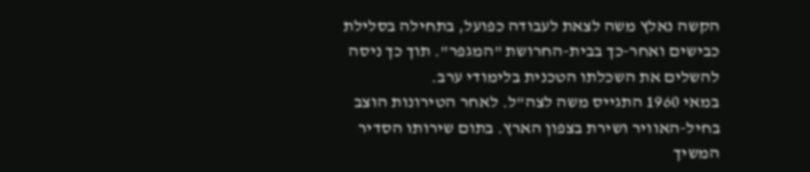הקשה נאלץ משה לצאת לעבודה כפועל, בתחילה בסלילת כבישים ואחר-כך בבית-החרושת "המגפר". תוך כך ניסה להשלים את השכלתו הטכנית בלימודי ערב.
במאי 1960 התגייס משה לצה"ל. לאחר הטירונות הוצב בחיל-האוויר ושירת בצפון הארץ. בתום שירותו הסדיר המשיך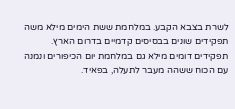לשרת בצבא הקבע. במלחמת ששת הימים מילא משה תפקידים שונים בבסיסים קדמיים בדרום הארץ. תפקידים דומים מילא גם במלחמת יום הכיפורים ונמנה עם הכוח ששהה מעבר לתעלה, בפאיד.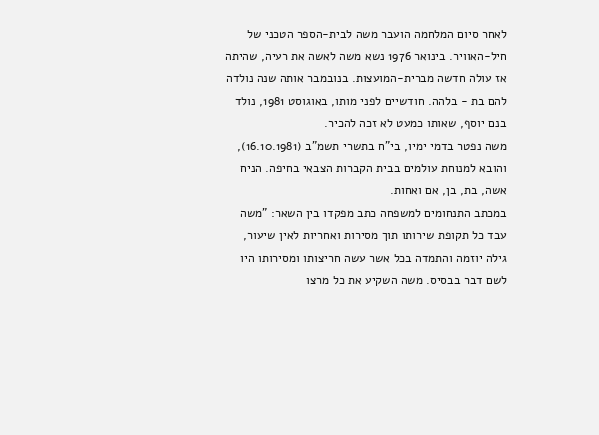לאחר סיום המלחמה הועבר משה לבית-הספר הטכני של חיל-האוויר. בינואר 1976 נשא משה לאשה את רעיה, שהיתה אז עולה חדשה מברית-המועצות. בנובמבר אותה שנה נולדה להם בת - בלהה. חודשיים לפני מותו, באוגוסט 1981, נולד בנם יוסף, שאותו כמעט לא זכה להכיר.
משה נפטר בדמי ימיו, בי"ח בתשרי תשמ"ב (16.10.1981), והובא למנוחת עולמים בבית הקברות הצבאי בחיפה. הניח אשה, בת, בן, אם ואחות.
במכתב התנחומים למשפחה כתב מפקדו בין השאר: "משה עבד כל תקופת שירותו תוך מסירות ואחריות לאין שיעור, גילה יוזמה והתמדה בכל אשר עשה חריצותו ומסירותו היו לשם דבר בבסיס. משה השקיע את כל מרצו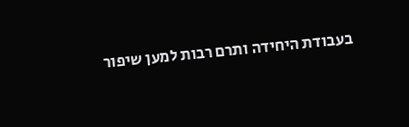בעבודת היחידה ותרם רבות למען שיפור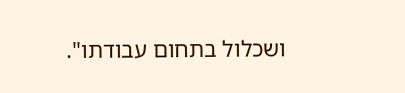ושכלול בתחום עבודתו".